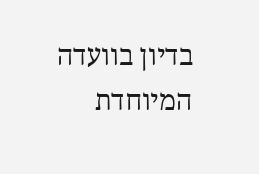בדיון בוועדה המיוחדת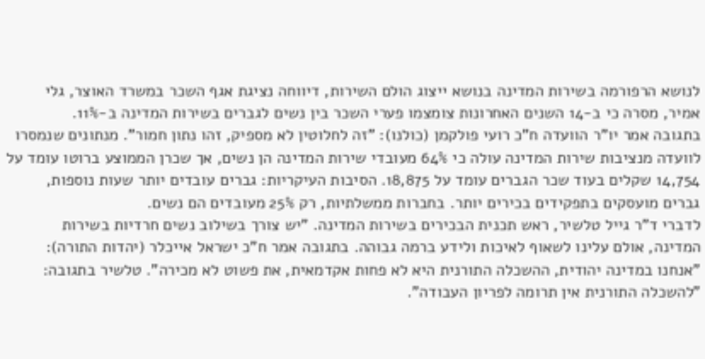לנושא הרפורמה בשירות המדינה בנושא ייצוג הולם השירות, דיווחה נציגת אגף השכר במשרד האוצר, גלי אמיר, מסרה כי ב-14 השנים האחרונות צומצמו פערי השכר בין נשים לגברים בשירות המדינה ב-11%.
בתגובה אמר יו"ר הוועדה ח"כ רועי פולקמן (כולנו): "זה לחלוטין לא מספיק, זהו נתון חמור". מנתונים שנמסרו לוועדה מנציבות שירות המדינה עולה כי 64% מעובדי שירות המדינה הן נשים, אך שכרן הממוצע ברוטו עומד על 14,754 שקלים בעוד שכר הגברים עומד על 18,875. הסיבות העיקריות: גברים עובדים יותר שעות נוספות, גברים מועסקים בתפקידים בכירים יותר. בחברות ממשלתיות, רק 25% מעובדים הם נשים.
לדברי ד"ר גייל טלשיר, ראש תכנית הבכירים בשירות המדינה. "יש צורך בשילוב נשים חרדיות בשירות המדינה, אולם עלינו לשאוף לאיכות ולידע ברמה גבוהה. בתגובה אמר ח"כ ישראל אייכלר (יהדות התורה): "אנחנו במדינה יהודית, ההשכלה התורנית היא לא פחות אקדמאית, את פשוט לא מכירה". טלשיר בתגובה: "להשכלה התורנית אין תרומה לפריון העבודה".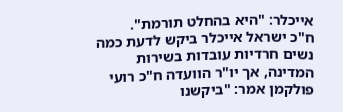אייכלר: "היא בהחלט תורמת".
ח"כ ישראל אייכלר ביקש לדעת כמה נשים חרדיות עובדות בשירות המדינה, אך יו"ר הוועדה ח"כ רועי פולקמן אמר: "ביקשנו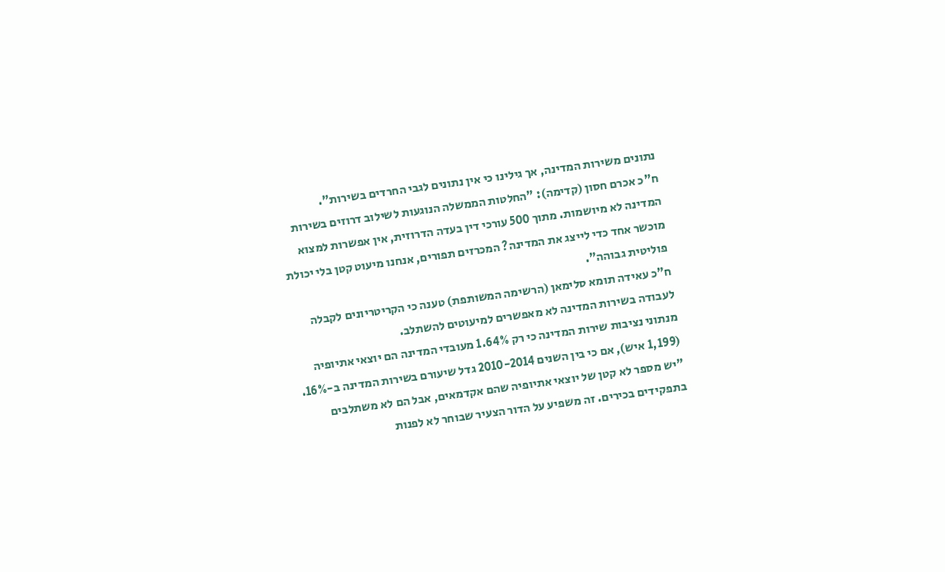נתונים משירות המדינה, אך גילינו כי אין נתונים לגבי החרדים בשירות".
ח"כ אכרם חסון (קדימה): "החלטות הממשלה הנוגעות לשילוב דרוזים בשירות המדינה לא מיושמות. מתוך 500 עורכי דין בעדה הדרוזית, אין אפשרות למצוא מוכשר אחד כדי לייצג את המדינה? המכרזים תפורים, אנחנו מיעוט קטן בלי יכולת פוליטית גבוהה".
ח"כ עאידה תומא סלימאן (הרשימה המשותפת) טענה כי הקריטריונים לקבלה לעבודה בשירות המדינה לא מאפשרים למיעוטים להשתלב.
מנתוני נציבות שירות המדינה כי רק 1.64% מעובדי המדינה הם יוצאי אתיופיה (1,199 איש), אם כי בין השנים 2010-2014 גדל שיעורם בשירות המדינה ב-16%. "יש מספר לא קטן של יוצאי אתיופיה שהם אקדמאים, אבל הם לא משתלבים בתפקידים בכירים. זה משפיע על הדור הצעיר שבוחר לא לפנות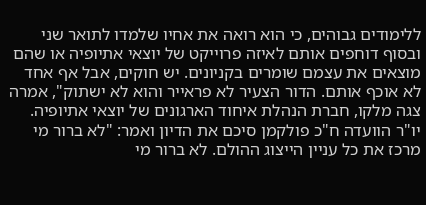ללימודים גבוהים, כי הוא רואה את אחיו שלמדו לתואר שני ובסוף דוחפים אותם לאיזה פרוייקט של יוצאי אתיופיה או שהם מוצאים את עצמם שומרים בקניונים. יש חוקים, אבל אף אחד לא אוכף אותם. הדור הצעיר לא פראייר והוא לא ישתוק", אמרה צגה מלקו, חברת הנהלת איחוד הארגונים של יוצאי אתיופיה.
יו"ר הוועדה ח"כ פולקמן סיכם את הדיון ואמר: "לא ברור מי מרכז את כל עניין הייצוג ההולם. לא ברור מי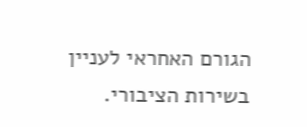הגורם האחראי לעניין בשירות הציבורי.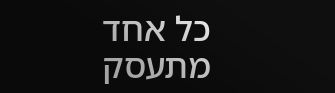כל אחד מתעסק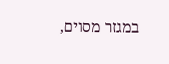במגזר מסוים,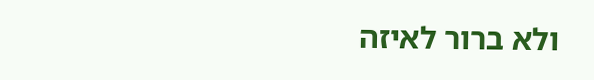ולא ברור לאיזה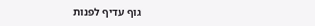גוף עדיף לפנות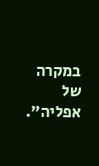במקרה של אפליה".